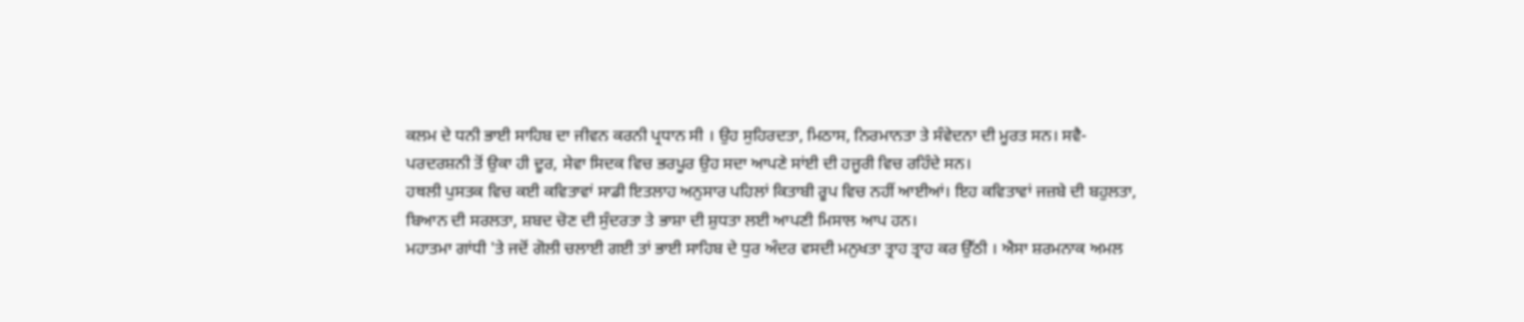ਕਲਮ ਦੇ ਧਨੀ ਭਾਈ ਸਾਹਿਬ ਦਾ ਜੀਵਨ ਕਰਨੀ ਪ੍ਰਧਾਨ ਸੀ । ਉਹ ਸੁਹਿਰਦਤਾ, ਮਿਠਾਸ, ਨਿਰਮਾਨਤਾ ਤੇ ਸੰਵੇਦਨਾ ਦੀ ਮੂਰਤ ਸਨ। ਸਵੈ-ਪਰਦਰਸ਼ਨੀ ਤੋਂ ਉਕਾ ਹੀ ਦੂਰ, ਸੇਵਾ ਸਿਦਕ ਵਿਚ ਭਰਪੂਰ ਉਹ ਸਦਾ ਆਪਣੇ ਸਾਂਈ ਦੀ ਹਜੂਰੀ ਵਿਚ ਰਹਿੰਦੇ ਸਨ।
ਹਥਲੀ ਪੁਸਤਕ ਵਿਚ ਕਈ ਕਵਿਤਾਵਾਂ ਸਾਡੀ ਇਤਲਾਹ ਅਨੁਸਾਰ ਪਹਿਲਾਂ ਕਿਤਾਬੀ ਰੂਪ ਵਿਚ ਨਹੀਂ ਆਈਆਂ। ਇਹ ਕਵਿਤਾਵਾਂ ਜਜ਼ਬੇ ਦੀ ਬਹੁਲਤਾ, ਬਿਆਨ ਦੀ ਸਰਲਤਾ, ਸ਼ਬਦ ਚੋਣ ਦੀ ਸੁੰਦਰਤਾ ਤੇ ਭਾਸ਼ਾ ਦੀ ਸ਼ੁਧਤਾ ਲਈ ਆਪਣੀ ਮਿਸਾਲ ਆਪ ਹਨ।
ਮਹਾਤਮਾ ਗਾਂਧੀ 'ਤੇ ਜਦੋਂ ਗੋਲੀ ਚਲਾਈ ਗਈ ਤਾਂ ਭਾਈ ਸਾਹਿਬ ਦੇ ਧੁਰ ਅੰਦਰ ਵਸਦੀ ਮਨੁਖਤਾ ਤ੍ਰਾਹ ਤ੍ਰਾਹ ਕਰ ਉੱਠੀ । ਐਸਾ ਸ਼ਰਮਨਾਕ ਅਮਲ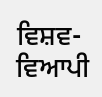ਵਿਸ਼ਵ-ਵਿਆਪੀ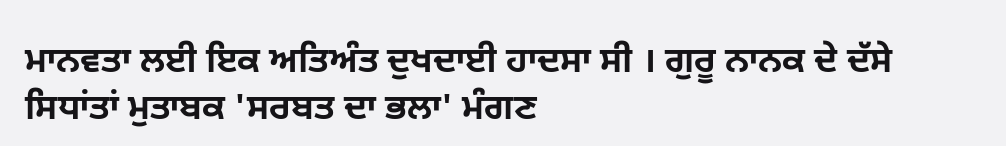ਮਾਨਵਤਾ ਲਈ ਇਕ ਅਤਿਅੰਤ ਦੁਖਦਾਈ ਹਾਦਸਾ ਸੀ । ਗੁਰੂ ਨਾਨਕ ਦੇ ਦੱਸੇ ਸਿਧਾਂਤਾਂ ਮੁਤਾਬਕ 'ਸਰਬਤ ਦਾ ਭਲਾ' ਮੰਗਣ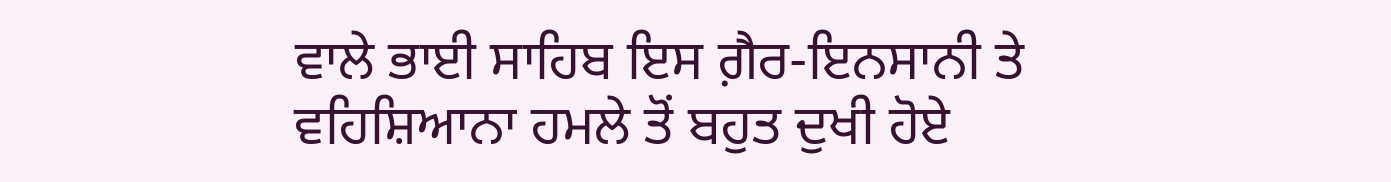ਵਾਲੇ ਭਾਈ ਸਾਹਿਬ ਇਸ ਗ਼ੈਰ-ਇਨਸਾਨੀ ਤੇ ਵਹਿਸ਼ਿਆਨਾ ਹਮਲੇ ਤੋਂ ਬਹੁਤ ਦੁਖੀ ਹੋਏ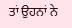ਤਾਂ ਉਹਨਾਂ ਨੇ